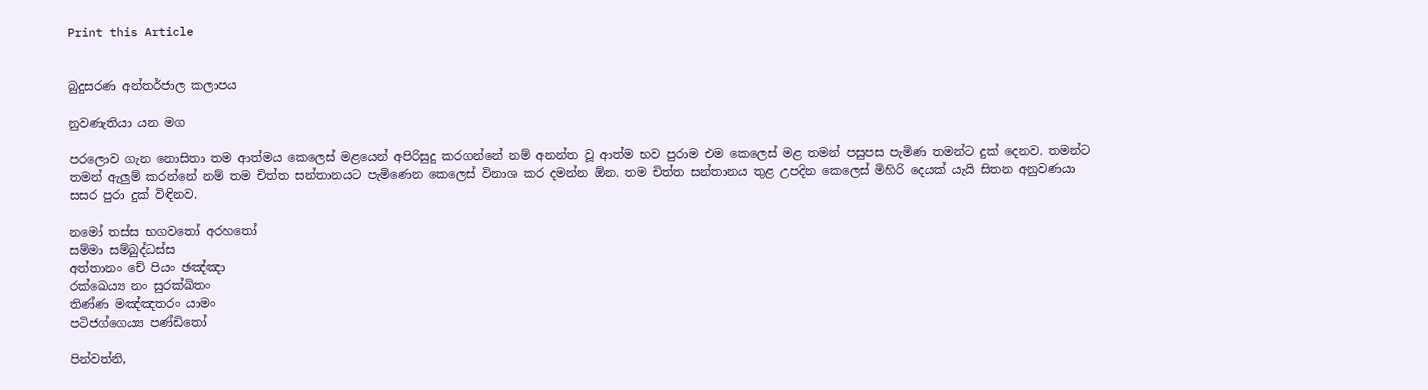Print this Article


බුදුසරණ අන්තර්ජාල කලාපය

නුවණැතියා යන මග

පරලොව ගැන නොසිතා තම ආත්මය කෙලෙස් මළයෙන් අපිරිසුදු කරගන්නේ නම් අනන්ත වූ ආත්ම භව පුරාම එම කෙලෙස් මළ තමන් පසුපස පැමිණ තමන්ට දුක් දෙනව. තමන්ට තමන් ඇලුම් කරන්නේ නම් තම චිත්ත සන්තානයට පැමිණෙන කෙලෙස් විනාශ කර දමන්න ඕන. තම චිත්ත සන්තානය තුළ උපදින කෙලෙස් මිහිරි දෙයක් යැයි සිතන අනුවණයා සසර පුරා දුක් විඳිනව.

නමෝ තස්ස භගවතෝ අරහතෝ
සම්මා සම්බුද්ධස්ස
අත්තානං චේ පියං ඡඤ්ඤා
රක්ඛෙය්‍ය නං සුරක්ඛිතං
තිණ්ණ මඤ්ඤතරං යාමං
පටිජග්ගෙය්‍ය පණ්ඩිතෝ

පින්වත්නි,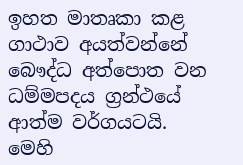ඉහත මාතෘකා කළ ගාථාව අයත්වන්නේ බෞද්ධ අත්පොත වන ධම්මපදය ග්‍රන්ථයේ ආත්ම වර්ගයටයි. මෙහි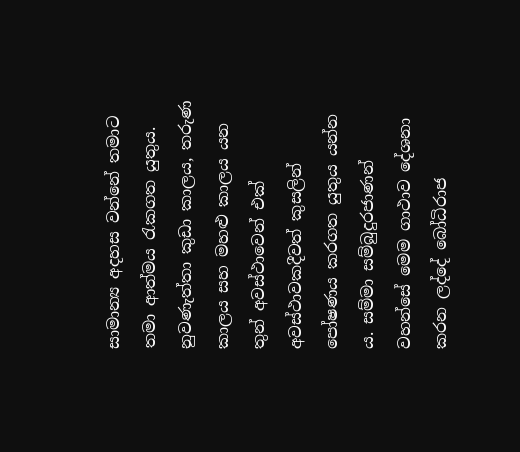සාමාන්‍ය අදහස වන්නේ තමාට තමා ආත්මය රැකගත යුතුය. නුවණැත්තා කුඩා කාලය, තරුණ කාලය සහ මහළු කාලය යන තුන් අවස්ථාවෙන් එක් අවස්ථාවකදීවත් කුසලින් පෝෂණය කරගත යුතුය යන්න ය. සම්මා සම්බුදුරජාණන් වහන්සේ මෙම ගාථාව දේශනා කරන ලද්දේ බෝධිරාජ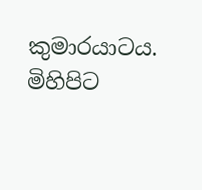කුමාරයාටය. මිහිපිට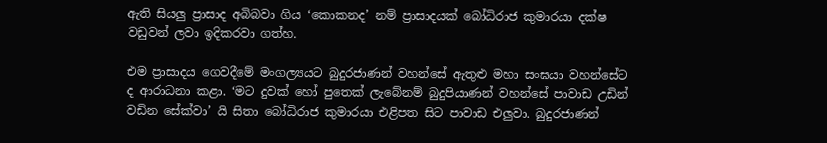ඇති සියලු ප්‍රාසාද අබිබවා ගිය ‘කොකනද’ නම් ප්‍රාසාදයක් බෝධිරාජ කුමාරයා දක්ෂ වඩුවන් ලවා ඉදිකරවා ගත්හ.

එම ප්‍රාසාදය ගෙවදීමේ මංගල්‍යයට බුදුරජාණන් වහන්සේ ඇතුළු මහා සංඝයා වහන්සේට ද ආරාධනා කළා. ‘මට දුවක් හෝ පුතෙක් ලැබේනම් බුදුපියාණන් වහන්සේ පාවාඩ උඩින් වඩින සේක්වා’ යි සිතා බෝධිරාජ කුමාරයා එළිපත සිට පාවාඩ එලුවා. බුදුරජාණන්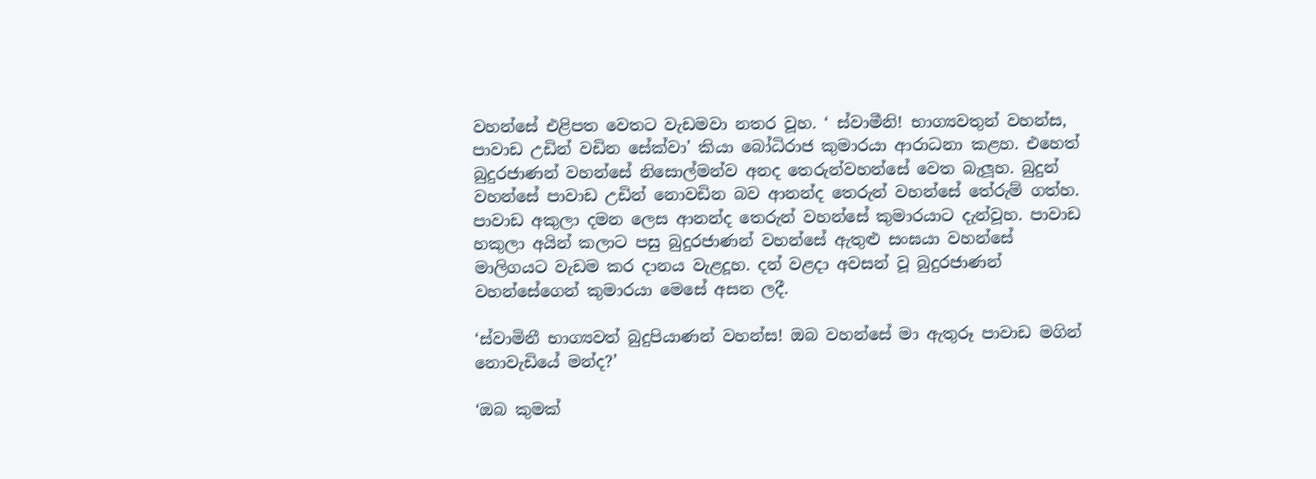වහන්සේ එළිපත වෙතට වැඩමවා නතර වූහ. ‘ ස්වාමීනි! භාග්‍යවතුන් වහන්ස, පාවාඩ උඩින් වඩින සේක්වා’ කියා බෝධිරාජ කුමාරයා ආරාධනා කළහ. එහෙත් බුදුරජාණන් වහන්සේ නිසොල්මන්ව අනද තෙරුන්වහන්සේ වෙත බැලූහ. බුදුන් වහන්සේ පාවාඩ උඩින් නොවඩින බව ආනන්ද තෙරුන් වහන්සේ තේරුම් ගත්හ. පාවාඩ අකුලා දමන ලෙස ආනන්ද තෙරුන් වහන්සේ කුමාරයාට දැන්වූහ. පාවාඩ හකුලා අයින් කලාට පසු බුදුරජාණන් වහන්සේ ඇතුළු සංඝයා වහන්සේ මාලිගයට වැඩම කර දානය වැළදූහ. දන් වළදා අවසන් වූ බුදුරජාණන් වහන්සේගෙන් කුමාරයා මෙසේ අසන ලදී.

‘ස්වාමිනී භාග්‍යවත් බුදුපියාණන් වහන්ස! ඔබ වහන්සේ මා ඇතුරූ පාවාඩ මගින් නොවැඩියේ මන්ද?’

‘ඔබ කුමක්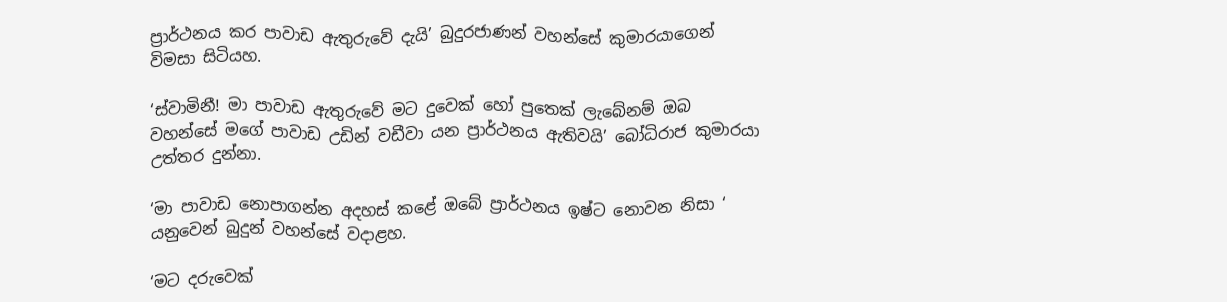ප්‍රාර්ථනය කර පාවාඩ ඇතුරුවේ දැයි’ බුදුරජාණන් වහන්සේ කුමාරයාගෙන් විමසා සිටියහ.

‘ස්වාමිනී! මා පාවාඩ ඇතුරුවේ මට දුවෙක් හෝ පුතෙක් ලැබේනම් ඔබ වහන්සේ මගේ පාවාඩ උඩින් වඩීවා යන ප්‍රාර්ථනය ඇතිවයි’ බෝධිරාජ කුමාරයා උත්තර දුන්නා.

‘මා පාවාඩ නොපාගන්න අදහස් කළේ ඔබේ ප්‍රාර්ථනය ඉෂ්ට නොවන නිසා ‘ යනුවෙන් බුදුන් වහන්සේ වදාළහ.

‘මට දරුවෙක්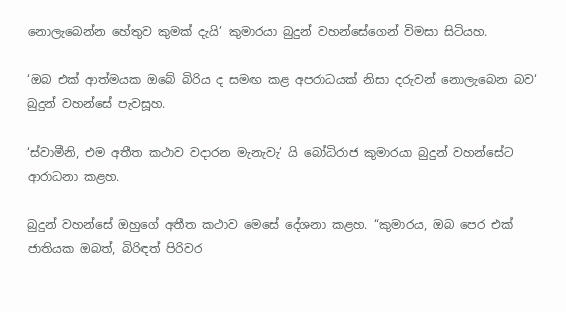නොලැබෙන්න හේතුව කුමක් දැයි’ කුමාරයා බුදුන් වහන්සේගෙන් විමසා සිටියහ.

‘ඔබ එක් ආත්මයක ඔබේ බිරිය ද සමඟ කළ අපරාධයක් නිසා දරුවන් නොලැබෙන බව‘ බුදුන් වහන්සේ පැවසූහ.

‘ස්වාමීනි, එම අතීත කථාව වදාරන මැනැවැ’ යි බෝධිරාජ කුමාරයා බුදුන් වහන්සේට ආරාධනා කළහ.

බුදුන් වහන්සේ ඔහුගේ අතීත කථාව මෙසේ දේශනා කළහ. “කුමාරය, ඔබ පෙර එක් ජාතියක ඔබත්, බිරිඳත් පිරිවර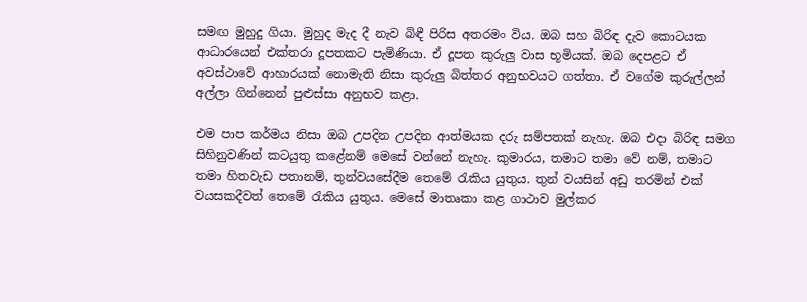සමඟ මුහුදු ගියා. මුහුද මැද දී නැව බිඳී පිරිස අතරමං විය. ඔබ සහ බිරිඳ දැව කොටයක ආධාරයෙන් එක්තරා දූපතකට පැමිණියා. ඒ දූපත කුරුලු වාස භූමියක්. ඔබ දෙපළට ඒ අවස්ථාවේ ආහාරයක් නොමැති නිසා කුරුලු බිත්තර අනුභවයට ගත්තා. ඒ වගේම කුරුල්ලන් අල්ලා ගින්නෙන් පුළුස්සා අනුභව කළා.

එම පාප කර්මය නිසා ඔබ උපදින උපදින ආත්මයක දරු සම්පතක් නැහැ. ඔබ එදා බිරිඳ සමග සිහිනුවණින් කටයුතු කළේනම් මෙසේ වන්නේ නැහැ. කුමාරය, තමාට තමා වේ නම්, තමාට තමා හිතවැඩ පතානම්, තුන්වයසේදීම තෙමේ රැකිය යුතුය. තුන් වයසින් අඩු තරමින් එක් වයසකදීවත් තෙමේ රැකිය යුතුය. මෙසේ මාතෘකා කළ ගාථාව මුල්කර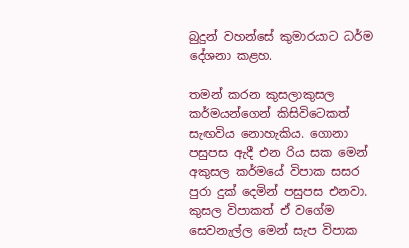බුදුන් වහන්සේ කුමාරයාට ධර්ම දේශනා කළහ.

තමන් කරන කුසලාකුසල කර්මයන්ගෙන් කිසිවිටෙකත් සැඟවිය නොහැකිය. ගොනා පසුපස ඇදී එන රිය සක මෙන් අකුසල කර්මයේ විපාක සසර පුරා දුක් දෙමින් පසුපස එනවා. කුසල විපාකත් ඒ වගේම සෙවනැල්ල මෙන් සැප විපාක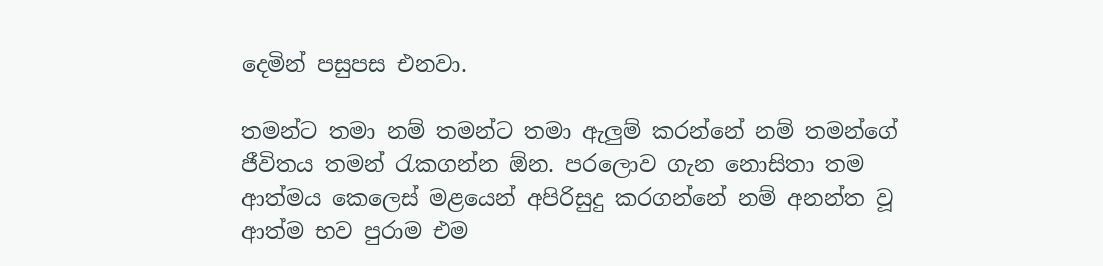දෙමින් පසුපස එනවා.

තමන්ට තමා නම් තමන්ට තමා ඇලුම් කරන්නේ නම් තමන්ගේ ජීවිතය තමන් රැකගන්න ඕන. පරලොව ගැන නොසිතා තම ආත්මය කෙලෙස් මළයෙන් අපිරිසුදු කරගන්නේ නම් අනන්ත වූ ආත්ම භව පුරාම එම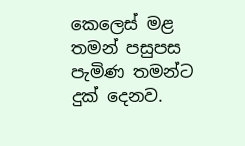කෙලෙස් මළ තමන් පසුපස පැමිණ තමන්ට දුක් දෙනව.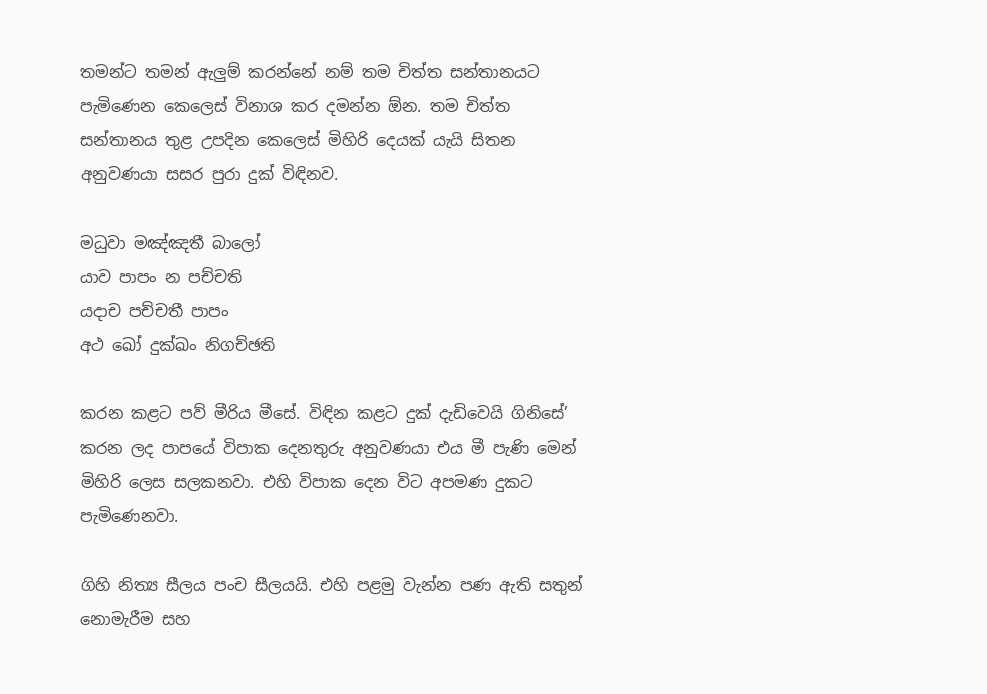තමන්ට තමන් ඇලුම් කරන්නේ නම් තම චිත්ත සන්තානයට පැමිණෙන කෙලෙස් විනාශ කර දමන්න ඕන. තම චිත්ත සන්තානය තුළ උපදින කෙලෙස් මිහිරි දෙයක් යැයි සිතන අනුවණයා සසර පුරා දුක් විඳිනව.

මධුවා මඤ්ඤතී බාලෝ
යාව පාපං න පච්චති
යදාච පච්චතී පාපං
අථ ඛෝ දුක්ඛං නිගච්ඡති

කරන කළට පව් මීරිය මීසේ. විඳින කළට දුක් දැඩිවෙයි ගිනිසේ’ කරන ලද පාපයේ විපාක දෙනතුරු අනුවණයා එය මී පැණි මෙන් මිහිරි ලෙස සලකනවා. එහි විපාක දෙන විට අපමණ දුකට පැමිණෙනවා.

ගිහි නිත්‍ය සීලය පංච සීලයයි. එහි පළමු වැන්න පණ ඇති සතුන් නොමැරීම සහ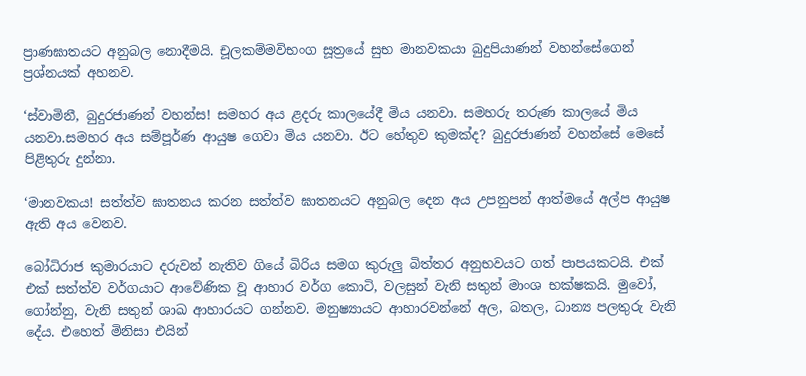ප්‍රාණඝාතයට අනුබල නොදීමයි. චූලකම්මවිභංග සූත්‍රයේ සුභ මානවකයා බුදුපියාණන් වහන්සේගෙන් ප්‍රශ්නයක් අහනව.

‘ස්වාමිනී, බුදුරජාණන් වහන්ස! සමහර අය ළදරු කාලයේදී මිය යනවා. සමහරු තරුණ කාලයේ මිය යනවා.සමහර අය සම්පූර්ණ ආයුෂ ගෙවා මිය යනවා. ඊට හේතුව කුමක්ද? බුදුරජාණන් වහන්සේ මෙසේ පිළිතුරු දුන්නා.

‘මානවකය! සත්ත්ව ඝාතනය කරන සත්ත්ව ඝාතනයට අනුබල දෙන අය උපනුපන් ආත්මයේ අල්ප ආයුෂ ඇති අය වෙනව.

බෝධිරාජ කුමාරයාට දරුවන් නැතිව ගියේ බිරිය සමග කුරුලු බිත්තර අනුභවයට ගත් පාපයකටයි. එක් එක් සත්ත්ව වර්ගයාට ආවේණික වූ ආහාර වර්ග කොටි, වලසුන් වැනි සතුන් මාංශ භක්ෂකයි. මුවෝ, ගෝන්නු, වැනි සතුන් ශාඛ ආහාරයට ගන්නව. මනුෂ්‍යායට ආහාරවන්නේ අල, බතල, ධාන්‍ය පලතුරු වැනි දේය. එහෙත් මිනිසා එයින්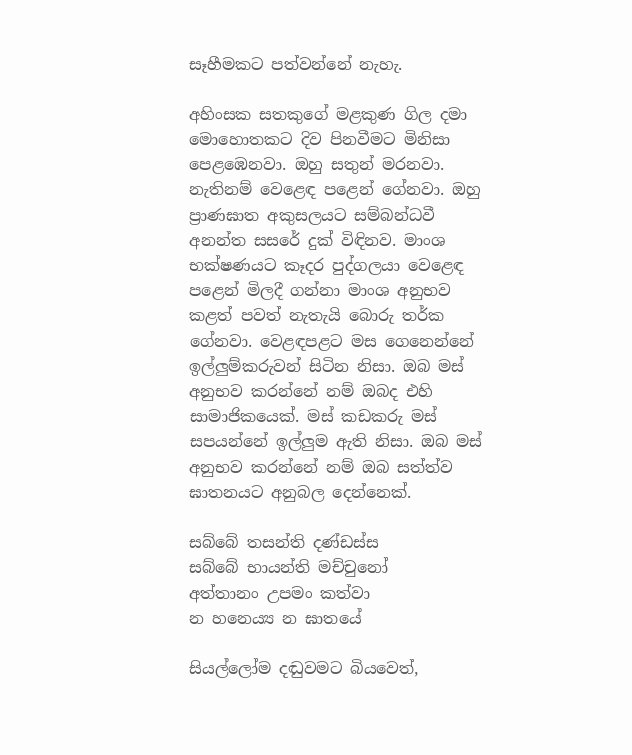සෑහීමකට පත්වන්නේ නැහැ.

අහිංසක සතකුගේ මළකුණ ගිල දමා මොහොතකට දිව පිනවීමට මිනිසා පෙළඹෙනවා. ඔහු සතුන් මරනවා. නැතිනම් වෙළෙඳ පළෙන් ගේනවා. ඔහු ප්‍රාණඝාත අකුසලයට සම්බන්ධවී අනන්ත සසරේ දුක් විඳිනව. මාංශ භක්ෂණයට කෑදර පුද්ගලයා වෙළෙඳ පළෙන් මිලදී ගන්නා මාංශ අනුභව කළත් පවත් නැතැයි බොරු තර්ක ගේනවා. වෙළඳපළට මස ගෙනෙන්නේ ඉල්ලුම්කරුවන් සිටින නිසා. ඔබ මස් අනුභව කරන්නේ නම් ඔබද එහි සාමාජිකයෙක්. මස් කඩකරු මස් සපයන්නේ ඉල්ලුම ඇති නිසා. ඔබ මස් අනුභව කරන්නේ නම් ඔබ සත්ත්ව ඝාතනයට අනුබල දෙන්නෙක්.

සබ්බේ තසන්ති දණ්ඩස්ස
සබ්බේ භායන්ති මච්චුනෝ
අත්තානං උපමං කත්වා
න හනෙය්‍ය න ඝාතයේ

සියල්ලෝම දඬුවමට බියවෙත්,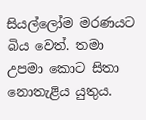සියල්ලෝම මරණයට බිය වෙත්. තමා උපමා කොට සිතා නොතැළිය යුතුය.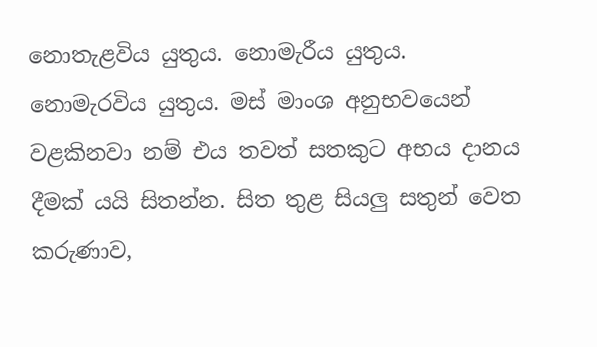නොතැළවිය යුතුය. නොමැරීය යුතුය. නොමැරවිය යුතුය. මස් මාංශ අනුභවයෙන් වළකිනවා නම් එය තවත් සතකුට අභය දානය දීමක් යයි සිතන්න. සිත තුළ සියලු සතුන් වෙත කරුණාව,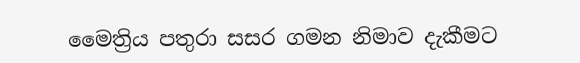මෛත්‍රිය පතුරා සසර ගමන නිමාව දැකීමට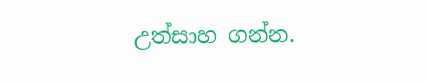උත්සාහ ගන්න.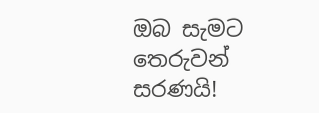ඔබ සැමට තෙරුවන් සරණයි!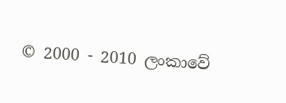© 2000 - 2010 ලංකාවේ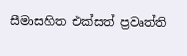සීමාසහිත එක්සත් ප්‍රවෘත්ති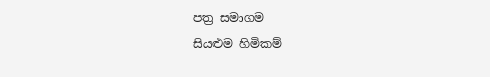පත්‍ර සමාගම
සියළුම හිමිකම්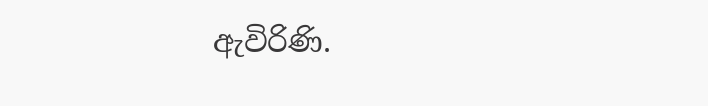ඇවිරිණි.